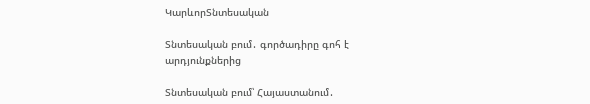ԿարևորՏնտեսական

Տնտեսական բում․ գործադիրը գոհ է արդյունքներից

Տնտեսական բում՝ Հայաստանում․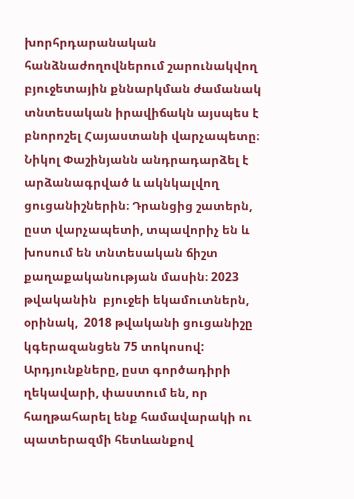խորհրդարանական հանձնաժողովներում շարունակվող  բյուջետային քննարկման ժամանակ տնտեսական իրավիճակն այսպես է բնորոշել Հայաստանի վարչապետը։ Նիկոլ Փաշինյանն անդրադարձել է արձանագրված և ակնկալվող ցուցանիշներին։ Դրանցից շատերն, ըստ վարչապետի, տպավորիչ են և խոսում են տնտեսական ճիշտ քաղաքականության մասին։ 2023 թվականին  բյուջեի եկամուտներն, օրինակ,  2018 թվականի ցուցանիշը կգերազանցեն 75 տոկոսով: Արդյունքները, ըստ գործադիրի ղեկավարի, փաստում են, որ հաղթահարել ենք համավարակի ու պատերազմի հետևանքով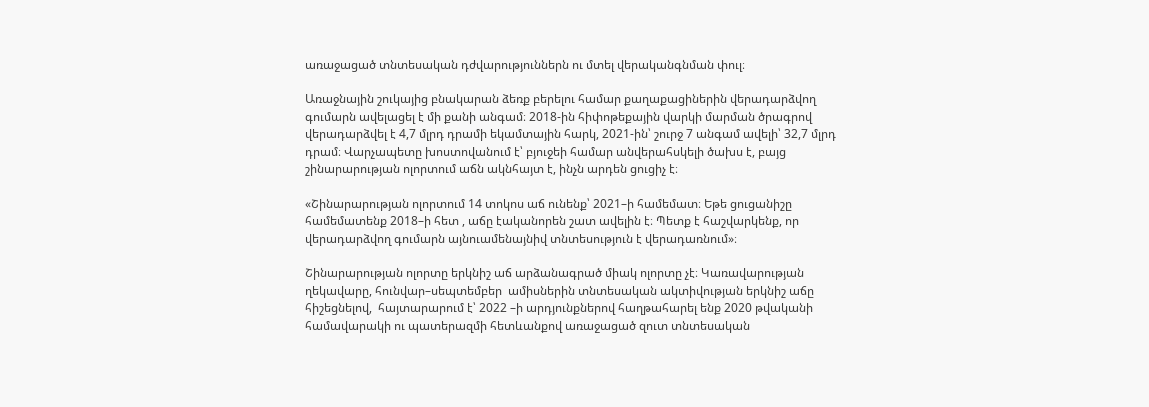առաջացած տնտեսական դժվարություններն ու մտել վերականգնման փուլ։

Առաջնային շուկայից բնակարան ձեռք բերելու համար քաղաքացիներին վերադարձվող գումարն ավելացել է մի քանի անգամ։ 2018-ին հիփոթեքային վարկի մարման ծրագրով վերադարձվել է 4,7 մլրդ դրամի եկամտային հարկ, 2021-ին՝ շուրջ 7 անգամ ավելի՝ 32,7 մլրդ դրամ։ Վարչապետը խոստովանում է՝ բյուջեի համար անվերահսկելի ծախս է, բայց շինարարության ոլորտում աճն ակնհայտ է, ինչն արդեն ցուցիչ է։

«Շինարարության ոլորտում 14 տոկոս աճ ունենք՝ 2021–ի համեմատ։ Եթե ցուցանիշը համեմատենք 2018–ի հետ , աճը էականորեն շատ ավելին է։ Պետք է հաշվարկենք, որ վերադարձվող գումարն այնուամենայնիվ տնտեսություն է վերադառնում»։

Շինարարության ոլորտը երկնիշ աճ արձանագրած միակ ոլորտը չէ։ Կառավարության ղեկավարը, հունվար–սեպտեմբեր  ամիսներին տնտեսական ակտիվության երկնիշ աճը հիշեցնելով,  հայտարարում է՝ 2022 –ի արդյունքներով հաղթահարել ենք 2020 թվականի համավարակի ու պատերազմի հետևանքով առաջացած զուտ տնտեսական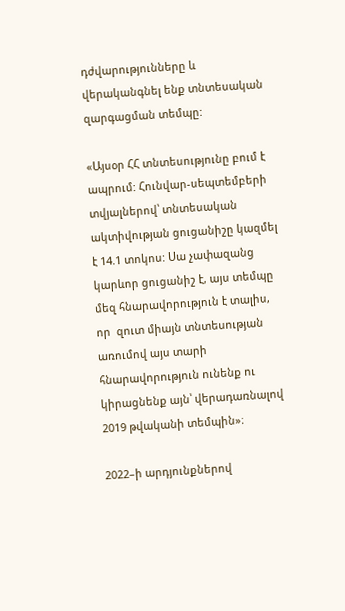դժվարությունները և վերականգնել ենք տնտեսական զարգացման տեմպը:

«Այսօր ՀՀ տնտեսությունը բում է ապրում: Հունվար-սեպտեմբերի տվյալներով՝ տնտեսական ակտիվության ցուցանիշը կազմել է 14.1 տոկոս: Սա չափազանց կարևոր ցուցանիշ է, այս տեմպը մեզ հնարավորություն է տալիս, որ  զուտ միայն տնտեսության առումով այս տարի հնարավորություն ունենք ու կիրացնենք այն՝ վերադառնալով 2019 թվականի տեմպին»։

2022–ի արդյունքներով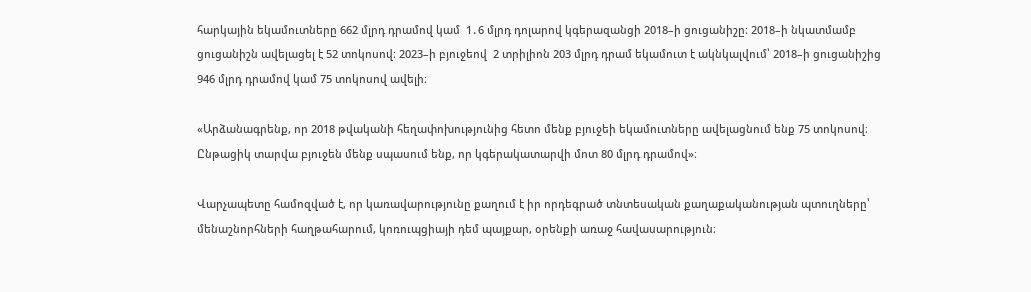հարկային եկամուտները 662 մլրդ դրամով կամ  1․6 մլրդ դոլարով կգերազանցի 2018–ի ցուցանիշը։ 2018–ի նկատմամբ ցուցանիշն ավելացել է 52 տոկոսով։ 2023–ի բյուջեով  2 տրիլիոն 203 մլրդ դրամ եկամուտ է ակնկալվում՝ 2018–ի ցուցանիշից 946 մլրդ դրամով կամ 75 տոկոսով ավելի։

«Արձանագրենք, որ 2018 թվականի հեղափոխությունից հետո մենք բյուջեի եկամուտները ավելացնում ենք 75 տոկոսով։  Ընթացիկ տարվա բյուջեն մենք սպասում ենք, որ կգերակատարվի մոտ 80 մլրդ դրամով»։

Վարչապետը համոզված է, որ կառավարությունը քաղում է իր որդեգրած տնտեսական քաղաքականության պտուղները՝ մենաշնորհների հաղթահարում, կոռուպցիայի դեմ պայքար, օրենքի առաջ հավասարություն։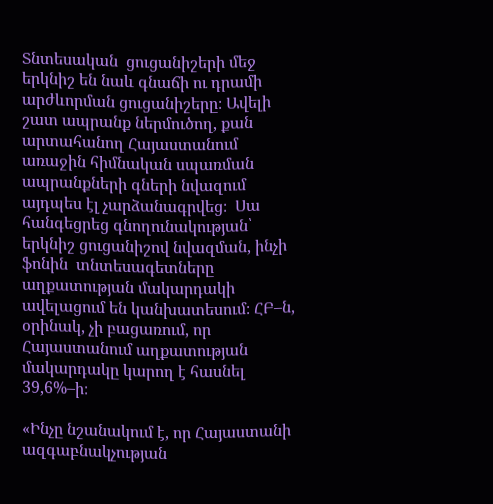Տնտեսական  ցուցանիշերի մեջ երկնիշ են նաև գնաճի ու դրամի արժևորման ցուցանիշերը։ Ավելի շատ ապրանք ներմուծող, քան արտահանող Հայաստանում  առաջին հիմնական սպառման ապրանքների գների նվազում այդպես էլ չարձանագրվեց։  Սա հանգեցրեց գնողունակության՝  երկնիշ ցուցանիշով նվազման, ինչի ֆոնին  տնտեսագետները  աղքատության մակարդակի ավելացում են կանխատեսում։ ՀԲ–ն, օրինակ, չի բացառում, որ  Հայաստանում աղքատության մակարդակը կարող է հասնել  39,6%–ի։

«Ինչը նշանակում է, որ Հայաստանի ազգաբնակչության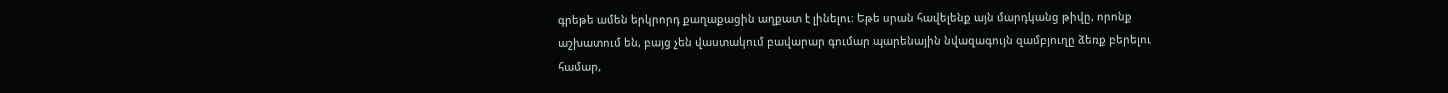գրեթե ամեն երկրորդ քաղաքացին աղքատ է լինելու։ Եթե սրան հավելենք այն մարդկանց թիվը, որոնք աշխատում են, բայց չեն վաստակում բավարար գումար պարենային նվազագույն զամբյուղը ձեռք բերելու համար,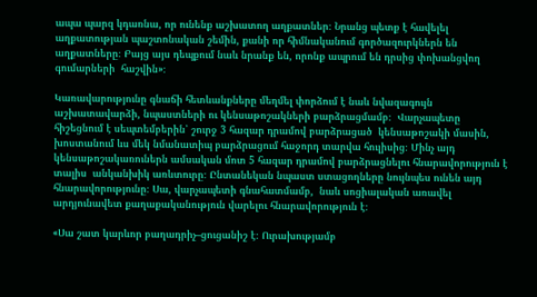ապա պարզ կդառնա, որ ունենք աշխատող աղքատներ։ Նրանց պետք է հավելել աղքատության պաշտոնական շեմին, քանի որ հիմնականում գործազուրկներն են աղքատները։ Բայց այս դեպքում նաև նրանք են, որոնք ապրում են դրսից փոխանցվող գումարների  հաշվին»։

Կառավարությունը գնաճի հետևանքները մեղմել փորձում է նաև նվազագույն աշխատավարձի, նպաստների ու կենսաթոշակների բարձրացմամբ։  Վարչապետը հիշեցնում է սեպտեմբերին՝ շուրջ 3 հազար դրամով բարձրացած  կենսաթոշակի մասին, խոստանում ևս մեկ նմանատիպ բարձրացում հաջորդ տարվա հուլիսից։ Մինչ այդ կենսաթոշակառուներն ամսական մոտ 5 հազար դրամով բարձրացնելու հնարավորություն է տալիս  անկանխիկ առևտուրը։ Ընտանեկան նպաստ ստացողները նույնպես ունեն այդ հնարավորությունը։ Սա, վարչապետի գնահատմամբ,  նաև սոցիալական առավել արդյունավետ քաղաքականություն վարելու հնարավորություն է։

«Սա շատ կարևոր բաղադրիչ–ցուցանիշ է։ Ուրախությամբ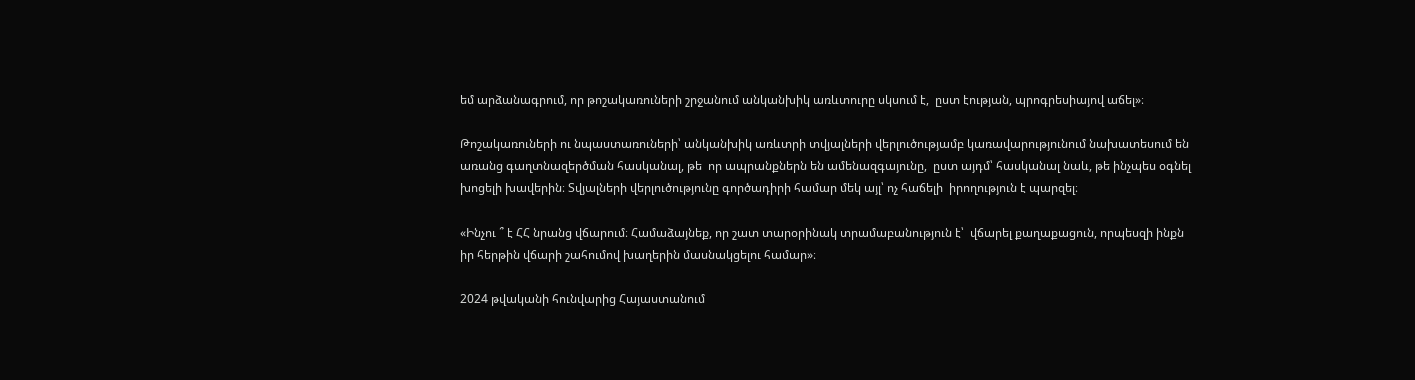եմ արձանագրում, որ թոշակառուների շրջանում անկանխիկ առևտուրը սկսում է,  ըստ էության, պրոգրեսիայով աճել»։

Թոշակառուների ու նպաստառուների՝ անկանխիկ առևտրի տվյալների վերլուծությամբ կառավարությունում նախատեսում են առանց գաղտնազերծման հասկանալ, թե  որ ապրանքներն են ամենազգայունը,  ըստ այդմ՝ հասկանալ նաև, թե ինչպես օգնել խոցելի խավերին։ Տվյալների վերլուծությունը գործադիրի համար մեկ այլ՝ ոչ հաճելի  իրողություն է պարզել։

«Ինչու ՞ է ՀՀ նրանց վճարում։ Համաձայնեք, որ շատ տարօրինակ տրամաբանություն է՝  վճարել քաղաքացուն, որպեսզի ինքն իր հերթին վճարի շահումով խաղերին մասնակցելու համար»։

2024 թվականի հունվարից Հայաստանում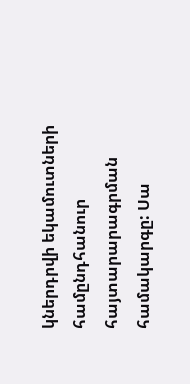կներդրվի եկամուտների համընդհանուր հայտարարագրման համակարգը: Սա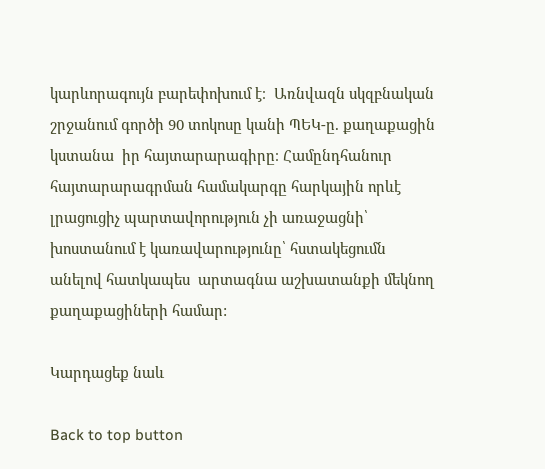կարևորագույն բարեփոխում է։  Առնվազն սկզբնական շրջանում գործի 90 տոկոսը կանի ՊԵԿ-ը. քաղաքացին կստանա  իր հայտարարագիրը։ Համընդհանուր հայտարարագրման համակարգը հարկային որևէ լրացուցիչ պարտավորություն չի առաջացնի՝ խոստանում է կառավարությունը՝ հստակեցումն անելով հատկապես  արտագնա աշխատանքի մեկնող քաղաքացիների համար:

Կարդացեք նաև

Back to top button